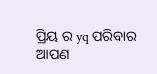ପ୍ରିୟ ର yq ପରିବାର
ଆପଣ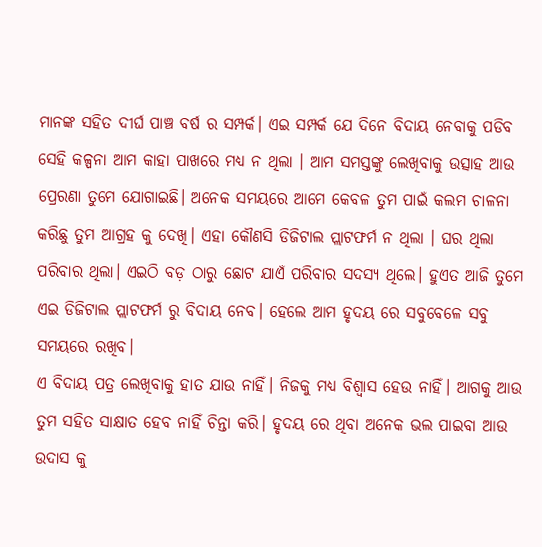ମାନଙ୍କ ସହିତ ଦୀର୍ଘ ପାଞ୍ଚ ବର୍ଷ ର ସମ୍ପର୍କ। ଏଇ ସମ୍ପର୍କ ଯେ ଦିନେ ବିଦାୟ ନେବାକୁ ପଡିବ ସେହି କଳ୍ପନା ଆମ କାହା ପାଖରେ ମଧ୍ୟ ନ ଥିଲା । ଆମ ସମସ୍ତଙ୍କୁ ଲେଖିବାକୁ ଉତ୍ସାହ ଆଉ ପ୍ରେରଣା ତୁମେ ଯୋଗାଇଛି। ଅନେକ ସମୟରେ ଆମେ କେବଳ ତୁମ ପାଇଁ କଲମ ଚାଳନା କରିଛୁ ତୁମ ଆଗ୍ରହ କୁ ଦେଖି। ଏହା କୌଣସି ଡିଜିଟାଲ ପ୍ଲାଟଫର୍ମ ନ ଥିଲା । ଘର ଥିଲା ପରିବାର ଥିଲା। ଏଇଠି ବଡ଼ ଠାରୁ ଛୋଟ ଯାଏଁ ପରିବାର ସଦସ୍ୟ ଥିଲେ। ହୁଏତ ଆଜି ତୁମେ ଏଇ ଡିଜିଟାଲ ପ୍ଲାଟଫର୍ମ ରୁ ବିଦାୟ ନେବ। ହେଲେ ଆମ ହୃଦୟ ରେ ସବୁବେଳେ ସବୁ ସମୟରେ ରଖିବ।
ଏ ବିଦାୟ ପତ୍ର ଲେଖିବାକୁ ହାତ ଯାଉ ନାହିଁ। ନିଜକୁ ମଧ୍ୟ ବିଶ୍ଵାସ ହେଉ ନାହିଁ। ଆଗକୁ ଆଉ ତୁମ ସହିତ ସାକ୍ଷାତ ହେବ ନାହିଁ ଚିନ୍ତା କରି। ହୃଦୟ ରେ ଥିବା ଅନେକ ଭଲ ପାଇବା ଆଉ ଉଦାସ କୁ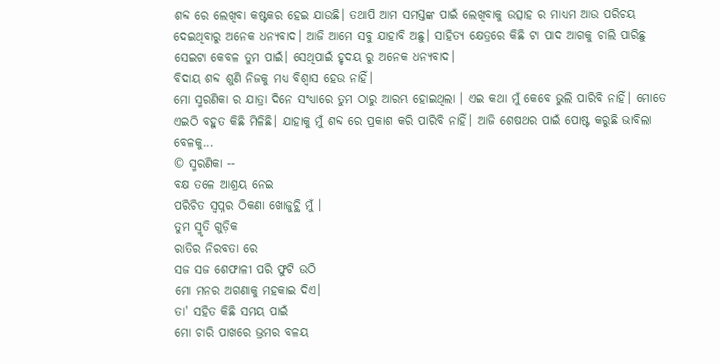ଶବ୍ଦ ରେ ଲେଖିବା କଷ୍ଟକର ହେଇ ଯାଉଛି। ତଥାପି ଆମ ସମସ୍ତଙ୍କ ପାଇଁ ଲେଖିବାକୁ ଉତ୍ସାହ ର ମାଧ୍ୟମ ଆଉ ପରିଚୟ ଦେଇଥିବାରୁ ଅନେକ ଧନ୍ୟବାଦ। ଆଜି ଆମେ ସବୁ ଯାହାବି ଅଛୁ। ସାହିତ୍ୟ କ୍ଷେତ୍ରରେ କିଛି ଟା ପାଦ ଆଗକୁ ଚାଲି ପାରିଛୁ ସେଇଟା କେବଳ ତୁମ ପାଇଁ। ସେଥିପାଇଁ ହୃଦୟ ରୁ ଅନେକ ଧନ୍ୟବାଦ।
ବିଦାୟ ଶବ୍ଦ ଶୁଣି ନିଜକୁ ମଧ୍ୟ ବିଶ୍ଵାସ ହେଉ ନାହିଁ।
ମୋ ସ୍ମରଣିକା ର ଯାତ୍ରା ଦିନେ ସଂଧ୍ୟାରେ ତୁମ ଠାରୁ ଆରମ୍ଭ ହୋଇଥିଲା । ଏଇ କଥା ମୁଁ କେବେ ଭୁଲି ପାରିବି ନାହିଁ। ମୋତେ ଏଇଠି ବହୁତ କିଛି ମିଳିଛି। ଯାହାକୁ ମୁଁ ଶବ୍ଦ ରେ ପ୍ରକାଶ କରି ପାରିବି ନାହିଁ। ଆଜି ଶେଷଥର ପାଇଁ ପୋଷ୍ଟ କରୁଛି ଭାବିଲା ବେଳକୁ...
© ସ୍ମରଣିକା --
ବକ୍ଷ ତଳେ ଆଶ୍ରୟ ନେଇ
ପରିଚିତ ସ୍ବପ୍ନର ଠିକଣା ଖୋଜୁଚ୍ଥି ମୁଁ ।
ତୁମ ସ୍ମୃତି ଗୁଡ଼ିକ
ରାତିର ନିରବତା ରେ
ସଜ ସଜ ଶେଫାଳୀ ପରି ଫୁଟି ଉଠି
ମୋ ମନର ଅଗଣାକୁ ମହକାଇ ଦିଏ।
ତା' ସହିତ କିଛି ସମୟ ପାଇଁ
ମୋ ଚାରି ପାଖରେ ଭ୍ରମର ବଳୟ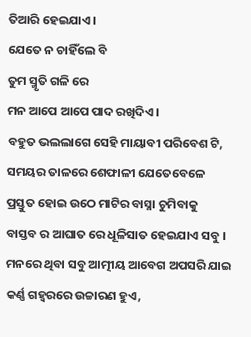ତିଆରି ହେଇଯାଏ।
ଯେତେ ନ ଚାହିଁଲେ ବି
ତୁମ ସ୍ମୃତି ଗଳି ରେ
ମନ ଆପେ ଆପେ ପାଦ ରଖିଦିଏ ।
ବହୁତ ଭଲଲାଗେ ସେହି ମାୟାବୀ ପରିବେଶ ଟି,
ସମୟର ତାଳରେ ଶେଫାଳୀ ଯେତେବେଳେ
ପ୍ରସ୍ତୁତ ହୋଇ ଉଠେ ମାଟିର ବାସ୍ନା ଚୁମିବାକୁ
ବାସ୍ତବ ର ଆଘାତ ରେ ଧୂଳିସାତ ହେଇଯାଏ ସବୁ ।
ମନରେ ଥିବା ସବୁ ଆତ୍ମୀୟ ଆବେଗ ଅପସରି ଯାଇ
କର୍ଣ୍ଣ ଗହ୍ୱରରେ ଉଚ୍ଚାରଣ ହୁଏ,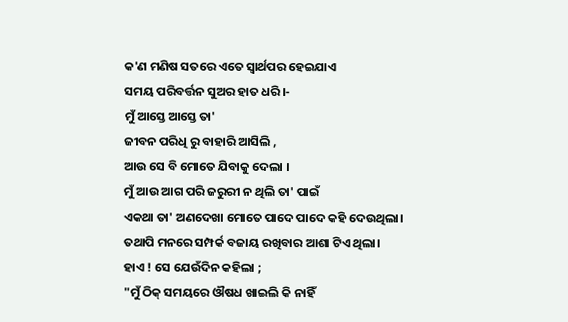କ'ଣ ମଣିଷ ସତରେ ଏତେ ସ୍ଵାର୍ଥପର ହେଇଯାଏ
ସମୟ ପରିବର୍ତ୍ତନ ସୁଅର ହାତ ଧରି।-
ମୁଁ ଆସ୍ତେ ଆସ୍ତେ ତା'
ଜୀବନ ପରିଧି ରୁ ବାହାରି ଆସିଲି ,
ଆଉ ସେ ବି ମୋତେ ଯିବାକୁ ଦେଲା ।
ମୁଁ ଆଉ ଆଗ ପରି ଜରୁରୀ ନ ଥିଲି ତା' ପାଇଁ
ଏକଥା ତା' ଅଣଦେଖା ମୋତେ ପାଦେ ପାଦେ କହି ଦେଉଥିଲା।
ତଥାପି ମନରେ ସମ୍ପର୍କ ବଜାୟ ରଖିବାର ଆଶା ଟିଏ ଥିଲା।
ହାଏ ! ସେ ଯେଉଁଦିନ କହିଲା ;
"ମୁଁ ଠିକ୍ ସମୟରେ ଔଷଧ ଖାଇଲି କି ନାହିଁ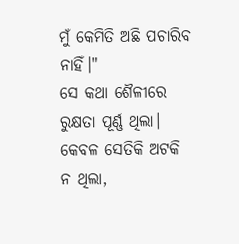ମୁଁ କେମିତି ଅଛି ପଚାରିବ ନାହିଁ।"
ସେ କଥା ଶୈଳୀରେ ରୁକ୍ଷତା ପୂର୍ଣ୍ଣ ଥିଲା।
କେବଳ ସେତିକି ଅଟକି ନ ଥିଲା,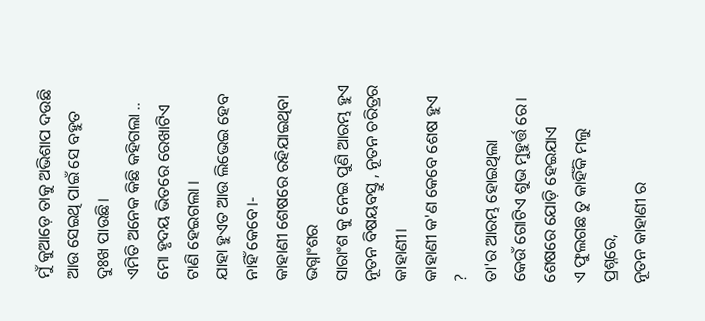ମୁଁ କୁଆଡ଼େ ତାକୁ ଅଭିଶାପ ଦଉଛି
ଆଉ ସେଇଥି ପାଇଁ ସେ ବହୁତ ଦୁଃଖ ପାଉଛି।
ଏମିତି ଅନେକ କିଛି କହିଗଲା ..
ମୋ ହୃଦୟ ଭିତରେ ରେଖାଟିଏ ଟାଣି ହେଇଗଲା ।
ଯାହା ହୁଏତ ଆଉ ଲିଭେଇ ହେବ ନାହିଁ କେବେ।-
କାହାଣୀ ଶେଷରେ ରହିଯାଇଥିବା ଭଗ୍ନାଂଶର
ସାରାଂଶ କୁ ନେଇ ପୁଣି ଆରମ୍ଭ ହୁଏ
ନୂତନ ବିଷୟବସ୍ତୁ , ନୂତନ ଚରିତ୍ରର କାହାଣୀ।
କାହାଣୀ କ'ଣ କେବେ ଶେଷ ହୁଏ ?
ତା'ର ଆରମ୍ଭ ହୋଇଥିଲା
କେଉଁ ଗୋଟିଏ ଶୁଭ ମୁହୁର୍ତ୍ତ ରେ।
ଶେଷରେ ଯୋଡ଼ି ହେଇଯାଏ
ଏ ଫୁଲଗଛ ତୁ କାହିଁକି ମଲୁ ପ୍ରଶ୍ନରେ,
ନୂତନ କାହାଣୀ ର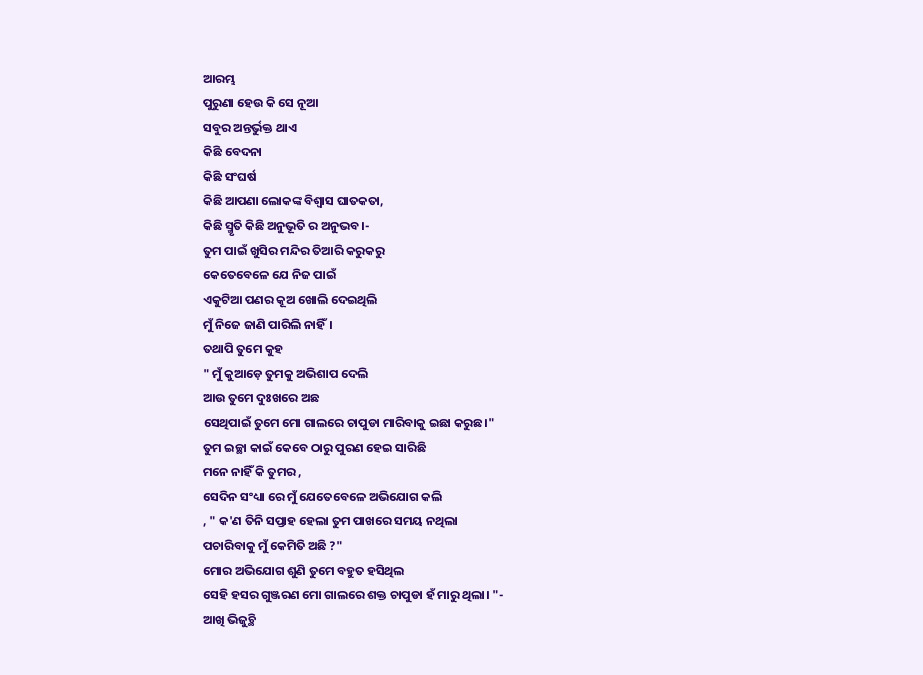ଆରମ୍ଭ
ପୁରୁଣା ହେଉ କି ସେ ନୂଆ
ସବୁର ଅନ୍ତର୍ଭୁକ୍ତ ଥାଏ
କିଛି ବେଦନା
କିଛି ସଂଘର୍ଷ
କିଛି ଆପଣା ଲୋକଙ୍କ ବିଶ୍ୱାସ ଘାତକତା,
କିଛି ସ୍ମୃତି କିଛି ଅନୁଭୂତି ର ଅନୁଭବ।-
ତୁମ ପାଇଁ ଖୁସିର ମନ୍ଦିର ତିଆରି କରୁକରୁ
କେତେବେଳେ ଯେ ନିଜ ପାଇଁ
ଏକୁଟିଆ ପଣର କୂଅ ଖୋଲି ଦେଇଥିଲି
ମୁଁ ନିଜେ ଜାଣି ପାରିଲି ନାହିଁ।
ତଥାପି ତୁମେ କୁହ
" ମୁଁ କୁଆଡ଼େ ତୁମକୁ ଅଭିଶାପ ଦେଲି
ଆଉ ତୁମେ ଦୁଃଖରେ ଅଛ
ସେଥିପାଇଁ ତୁମେ ମୋ ଗାଲରେ ଚାପୁଡା ମାରିବାକୁ ଇଛା କରୁଛ।"
ତୁମ ଇଚ୍ଛା କାଇଁ କେବେ ଠାରୁ ପୁରଣ ହେଇ ସାରିଛି
ମନେ ନାହିଁ କି ତୁମର ,
ସେଦିନ ସଂଧ୍ୟା ରେ ମୁଁ ଯେତେବେଳେ ଅଭିଯୋଗ କଲି
, " କ'ଣ ତିନି ସପ୍ତାହ ହେଲା ତୁମ ପାଖରେ ସମୟ ନଥିଲା
ପଚାରିବାକୁ ମୁଁ କେମିତି ଅଛି ?"
ମୋର ଅଭିଯୋଗ ଶୁଣି ତୁମେ ବହୁତ ହସିଥିଲ
ସେହି ହସର ଗୁଞ୍ଜରଣ ମୋ ଗାଲରେ ଶକ୍ତ ଚାପୁଡା ହଁ ମାରୁ ଥିଲା। "-
ଆଖି ଭିଜୁଚ୍ଥି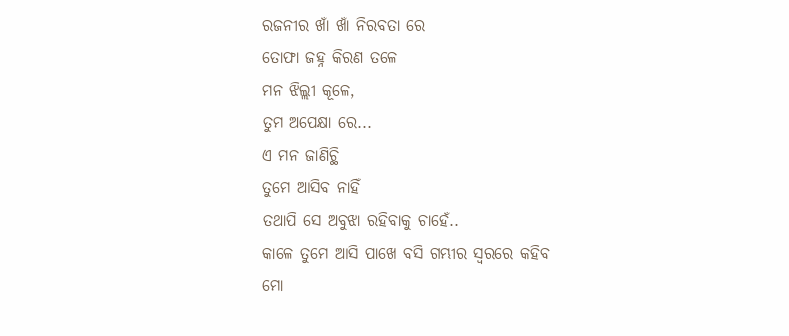ରଜନୀର ଖାଁ ଖାଁ ନିରବତା ରେ
ତୋଫା ଜହ୍ନ କିରଣ ତଳେ
ମନ ଝିଲ୍ଲୀ କୂଳେ,
ତୁମ ଅପେକ୍ଷା ରେ...
ଏ ମନ ଜାଣିଚ୍ଥି
ତୁମେ ଆସିବ ନାହିଁ
ତଥାପି ସେ ଅବୁଝା ରହିବାକୁ ଚାହେଁ..
କାଳେ ତୁମେ ଆସି ପାଖେ ବସି ଗମ୍ଭୀର ସ୍ବରରେ କହିବ
ମୋ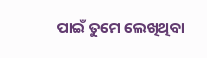ପାଇଁ ତୁମେ ଲେଖିଥିବା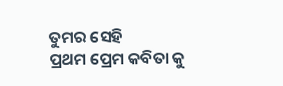ତୁମର ସେହି
ପ୍ରଥମ ପ୍ରେମ କବିତା କୁ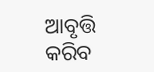ଆବୃତ୍ତି କରିବ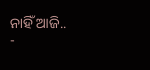ନାହିଁ ଆଜି..
-